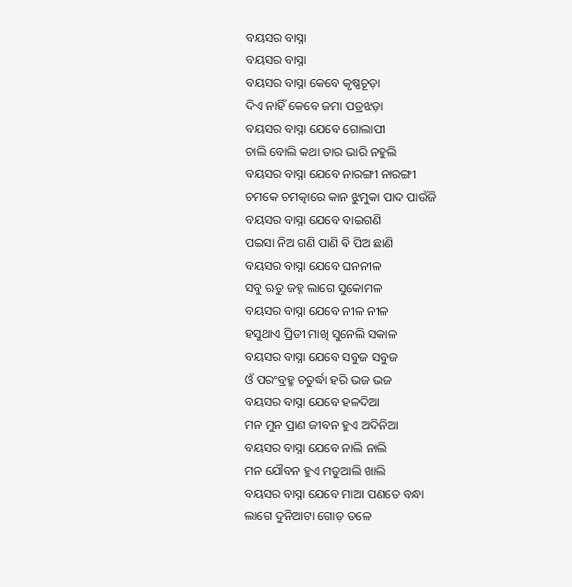ବୟସର ବାସ୍ନା
ବୟସର ବାସ୍ନା
ବୟସର ବାସ୍ନା କେବେ କୃଷ୍ଣଚୂଡ଼ା
ଦିଏ ନାହିଁ କେବେ ଜମା ପତ୍ରଝଡ଼ା
ବୟସର ବାସ୍ନା ଯେବେ ଗୋଲାପୀ
ଚାଲି ବୋଲି କଥା ତାର ଭାରି ନହୁଲି
ବୟସର ବାସ୍ନା ଯେବେ ନାରଙ୍ଗୀ ନାରଙ୍ଗୀ
ଚମକେ ଚମତ୍କାରେ କାନ ଝୁମୁକା ପାଦ ପାଉଁଜି
ବୟସର ବାସ୍ନା ଯେବେ ବାଇଗଣି
ପଇସା ନିଅ ଗଣି ପାଣି ଵି ପିଅ ଛାଣି
ବୟସର ବାସ୍ନା ଯେବେ ଘନନୀଳ
ସବୁ ଋତୁ ଜହ୍ନ ଲାଗେ ସୁକୋମଳ
ବୟସର ବାସ୍ନା ଯେବେ ନୀଳ ନୀଳ
ହସୁଥାଏ ପ୍ରିତୀ ମାଖି ସୁନେଲି ସକାଳ
ବୟସର ବାସ୍ନା ଯେବେ ସବୁଜ ସବୁଜ
ଓଁ ପରଂବ୍ରହ୍ମ ଚତୁର୍ଦ୍ଧା ହରି ଭଜ ଭଜ
ବୟସର ବାସ୍ନା ଯେବେ ହଳଦିଆ
ମନ ମୁନ ପ୍ରାଣ ଜୀବନ ହୁଏ ଅଦିନିଆ
ବୟସର ବାସ୍ନା ଯେବେ ନାଲି ନାଲି
ମନ ଯୌବନ ହୁଏ ମତୁଆଲି ଖାଲି
ବୟସର ବାସ୍ନା ଯେବେ ମାଆ ପଣତେ ବନ୍ଧା
ଲାଗେ ଦୁନିଆଟା ଗୋଡ଼ ତଳେ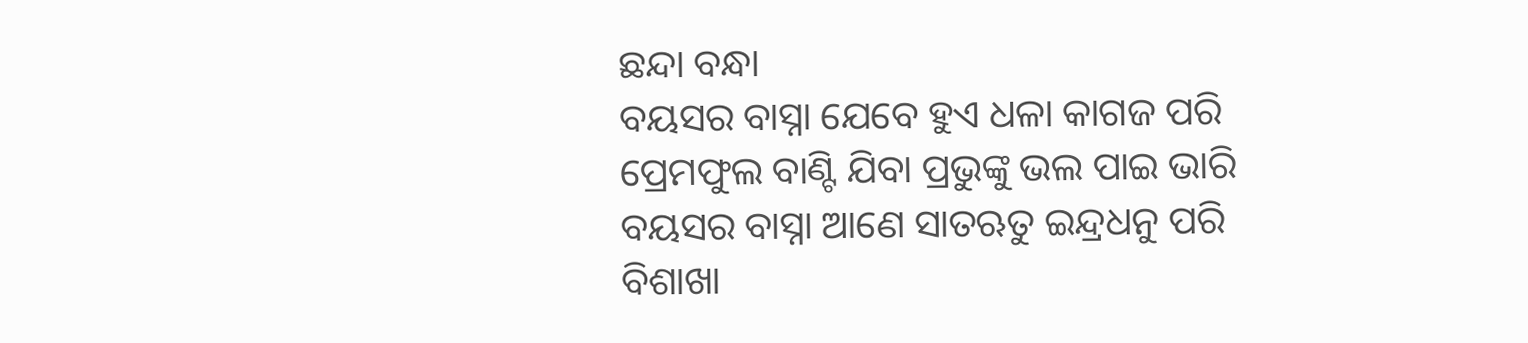ଛନ୍ଦା ବନ୍ଧା
ବୟସର ବାସ୍ନା ଯେବେ ହୁଏ ଧଳା କାଗଜ ପରି
ପ୍ରେମଫୁଲ ବାଣ୍ଟି ଯିବା ପ୍ରଭୁଙ୍କୁ ଭଲ ପାଇ ଭାରି
ବୟସର ବାସ୍ନା ଆଣେ ସାତଋତୁ ଇନ୍ଦ୍ରଧନୁ ପରି
ବିଶାଖା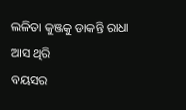ଲଳିତା କୁଞ୍ଜକୁ ଡାକନ୍ତି ରାଧା ଆସ ଥିରି
ବୟସର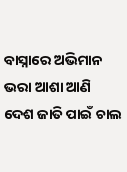ବାସ୍ନାରେ ଅଭିମାନ ଭରା ଆଶା ଆଣି
ଦେଶ ଜାତି ପାଇଁ ଚାଲ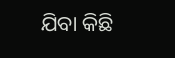ଯିବା କିଛି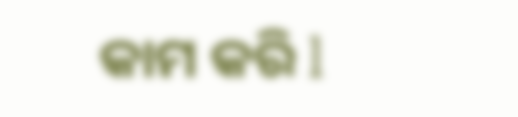କାମ କରି l